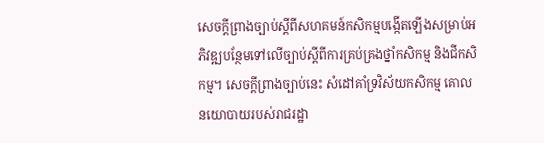សេចក្ដីព្រាងច្បាប់ស្ដីពីសហគមន៍កសិកម្មបង្កើតឡើងសម្រាប់អភិវឌ្ឍបន្ថែមទៅលើច្បាប់ស្ដីពីការគ្រប់គ្រងថ្នាំកសិកម្ម និងជីកសិកម្ម។ សេចក្តីព្រាងច្បាប់នេះ សំដៅគាំទ្រវិស័យកសិកម្ម គោលនយោបាយរបស់រាជរដ្ឋា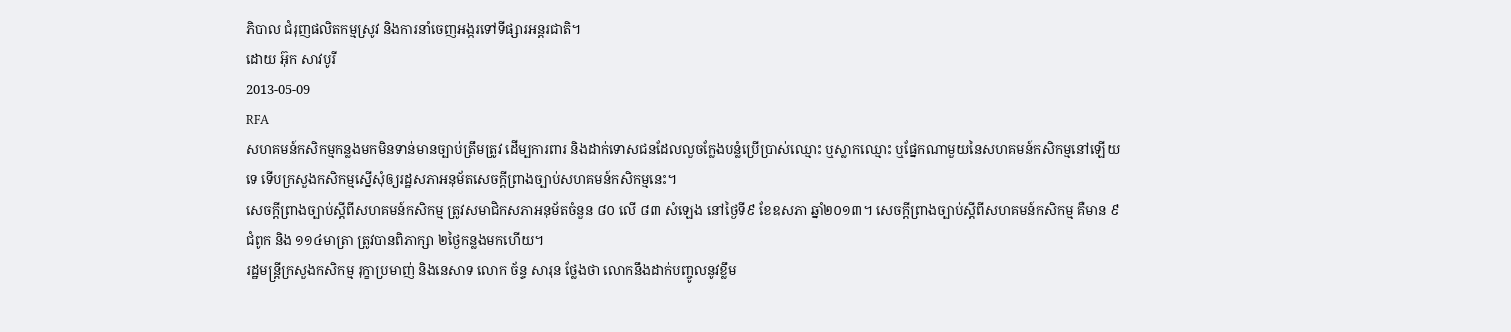ភិបាល ជំរុញផលិតកម្មស្រូវ និងការនាំចេញអង្ករទៅទីផ្សារអន្តរជាតិ។
ដោយ អ៊ុក សាវបូរី
2013-05-09
RFA
សហគមន៍កសិកម្មកន្លងមកមិនទាន់មានច្បាប់ត្រឹមត្រូវ ដើម្បការពារ និងដាក់ទោសជនដែលលួចក្លែងបន្លំប្រើប្រាស់ឈ្មោះ ឬស្លាកឈ្មោះ ឬផ្នែកណាមួយនៃសហគមន៍កសិកម្មនៅឡើយទេ ទើបក្រសួងកសិកម្មស្នើសុំឲ្យរដ្ឋសភាអនុម័តសេចក្តីព្រាងច្បាប់សហគមន៍កសិកម្មនេះ។
សេចក្តីព្រាងច្បាប់ស្តីពីសហគមន៍កសិកម្ម ត្រូវសមាជិកសភាអនុម័តចំនួន ៨០ លើ ៨៣ សំឡេង នៅថ្ងៃទី៩ ខែឧសភា ឆ្នាំ២០១៣។ សេចក្តីព្រាងច្បាប់ស្តីពីសហគមន៍កសិកម្ម គឺមាន ៩ជំពូក និង ១១៤មាត្រា ត្រូវបានពិភាក្សា ២ថ្ងៃកន្លងមកហើយ។
រដ្ឋមន្រ្តីក្រសួងកសិកម្ម រុក្ខាប្រមាញ់ និងនេសាទ លោក ច័ន្ទ សារុន ថ្លែងថា លោកនឹងដាក់បញ្ចូលនូវខ្លឹម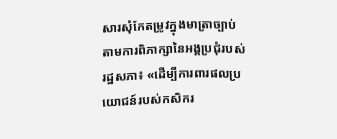សារសុំកែតម្រូវក្នុងមាត្រាច្បាប់តាមការពិភាក្សានៃអង្គប្រជុំរបស់រដ្ឋសភា៖ «ដើម្បីការពារផលប្រយោជន៍របស់កសិករ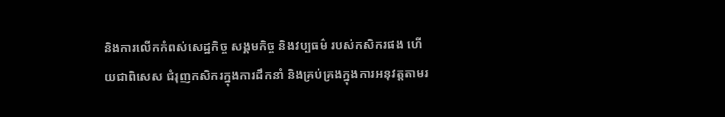និងការលើកកំពស់សេដ្ឋកិច្ច សង្គមកិច្ច និងវប្បធម៌ របស់កសិករផង ហើយជាពិសេស ជំរុញកសិករក្នុងការដឹកនាំ និងគ្រប់គ្រងក្នុងការអនុវត្តតាមរ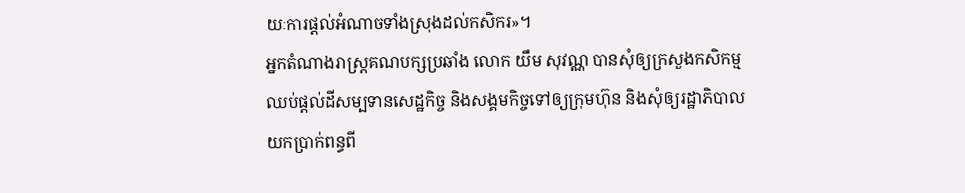យៈការផ្តល់អំណាចទាំងស្រុងដល់កសិករ»។
អ្នកតំណាងរាស្រ្តគណបក្សប្រឆាំង លោក យឹម សុវណ្ណ បានសុំឲ្យក្រសួងកសិកម្មឈប់ផ្តល់ដីសម្បទានសេដ្ឋកិច្ច និងសង្គមកិច្ចទៅឲ្យក្រុមហ៊ុន និងសុំឲ្យរដ្ឋាភិបាលយកប្រាក់ពន្ធពី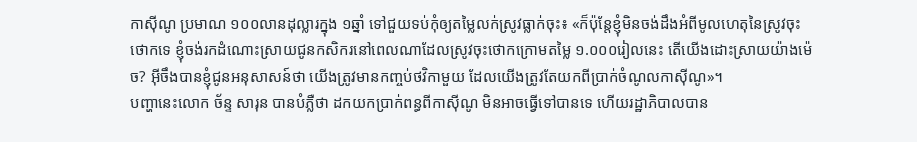កាស៊ីណូ ប្រមាណ ១០០លានដុល្លារក្នុង ១ឆ្នាំ ទៅជួយទប់កុំឲ្យតម្លៃលក់ស្រូវធ្លាក់ចុះ៖ «ក៏ប៉ុន្តែខ្ញុំមិនចង់ដឹងអំពីមូលហេតុនៃស្រូវចុះថោកទេ ខ្ញុំចង់រកដំណោះស្រាយជូនកសិករនៅពេលណាដែលស្រូវចុះថោកក្រោមតម្លៃ ១.០០០រៀលនេះ តើយើងដោះស្រាយយ៉ាងម៉េច? អ៊ីចឹងបានខ្ញុំជូនអនុសាសន៍ថា យើងត្រូវមានកញ្ចប់ថវិកាមួយ ដែលយើងត្រូវតែយកពីប្រាក់ចំណូលកាស៊ីណូ»។
បញ្ហានេះលោក ច័ន្ទ សារុន បានបំភ្លឺថា ដកយកប្រាក់ពន្ធពីកាស៊ីណូ មិនអាចធ្វើទៅបានទេ ហើយរដ្ឋាភិបាលបាន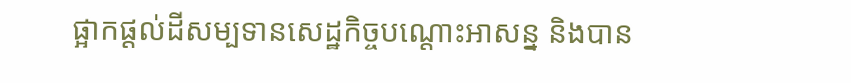ផ្អាកផ្តល់ដីសម្បទានសេដ្ឋកិច្ចបណ្តោះអាសន្ន និងបាន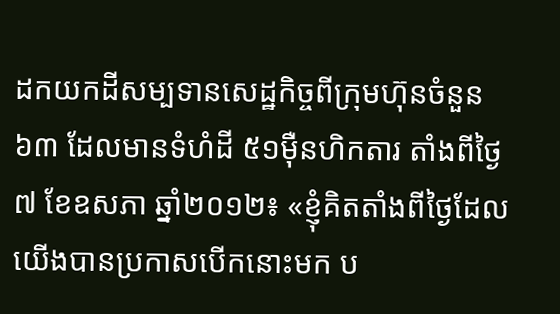ដកយកដីសម្បទានសេដ្ឋកិច្ចពីក្រុមហ៊ុនចំនួន ៦៣ ដែលមានទំហំដី ៥១ម៉ឺនហិកតារ តាំងពីថ្ងៃ៧ ខែឧសភា ឆ្នាំ២០១២៖ «ខ្ញុំគិតតាំងពីថ្ងៃដែលយើងបានប្រកាសបើកនោះមក ប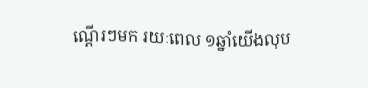ណ្តើរៗមក រយៈពេល ១ឆ្នាំយើងលុប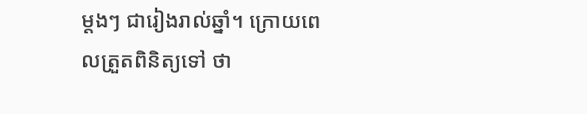ម្តងៗ ជារៀងរាល់ឆ្នាំ។ ក្រោយពេលត្រួតពិនិត្យទៅ ថា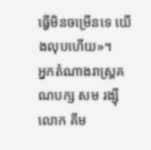ធ្វើមិនចម្រើនទេ យើងលុបហើយ»។
អ្នកតំណាងរាស្រ្តគណបក្ស សម រង្ស៊ី លោក គីម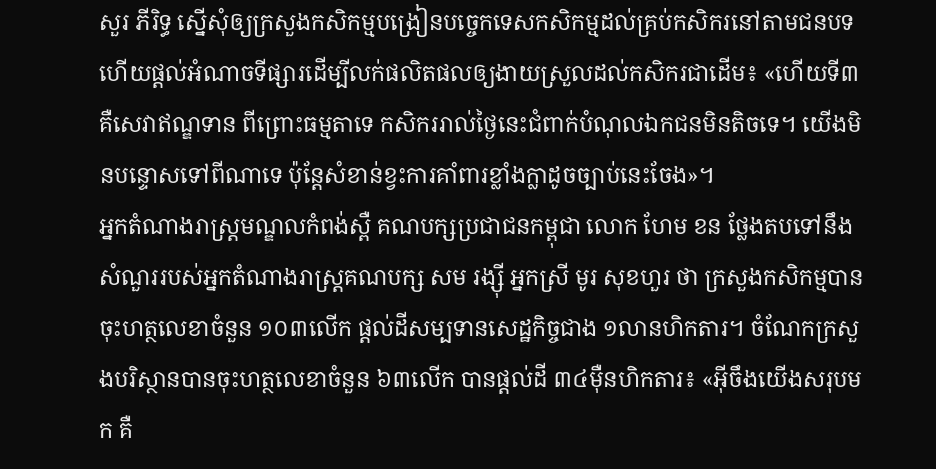សួរ ភីរិទ្ធ ស្នើសុំឲ្យក្រសួងកសិកម្មបង្រៀនបច្ចេកទេសកសិកម្មដល់គ្រប់កសិករនៅតាមជនបទ ហើយផ្តល់អំណាចទីផ្សារដើម្បីលក់ផលិតផលឲ្យងាយស្រួលដល់កសិករជាដើម៖ «ហើយទី៣ គឺសេវាឥណ្ឌទាន ពីព្រោះធម្មតាទេ កសិកររាល់ថ្ងៃនេះជំពាក់បំណុលឯកជនមិនតិចទេ។ យើងមិនបន្ទោសទៅពីណាទេ ប៉ុន្តែសំខាន់ខ្វះការគាំពារខ្លាំងក្លាដូចច្បាប់នេះចែង»។
អ្នកតំណាងរាស្រ្តមណ្ឌលកំពង់ស្ពឺ គណបក្សប្រជាជនកម្ពុជា លោក ហែម ខន ថ្លែងតបទៅនឹងសំណួររបស់អ្នកតំណាងរាស្រ្តគណបក្ស សម រង្ស៊ី អ្នកស្រី មូរ សុខហួរ ថា ក្រសួងកសិកម្មបានចុះហត្ថលេខាចំនួន ១០៣លើក ផ្តល់ដីសម្បទានសេដ្ឋកិច្ចជាង ១លានហិកតារ។ ចំណែកក្រសួងបរិស្ថានបានចុះហត្ថលេខាចំនួន ៦៣លើក បានផ្តល់ដី ៣៤ម៉ឺនហិកតារ៖ «អ៊ីចឹងយើងសរុបមក គឺ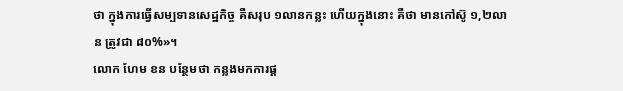ថា ក្នុងការធ្វើសម្បទានសេដ្ឋកិច្ច គឺសរុប ១លានកន្លះ ហើយក្នុងនោះ គឺថា មានកៅស៊ូ ១,២លាន ត្រូវជា ៨០%»។
លោក ហែម ខន បន្ថែមថា កន្លងមកការផ្ត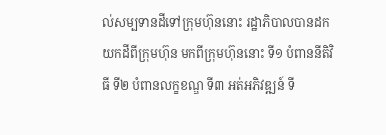ល់សម្បទានដីទៅក្រុមហ៊ុននោះ រដ្ឋាភិបាលបានដកយកដីពីក្រុមហ៊ុន មកពីក្រុមហ៊ុននោះ ទី១ បំពាននីតិវិធី ទី២ បំពានលក្ខខណ្ឌ ទី៣ អត់អភិវឌ្ឍន៍ ទី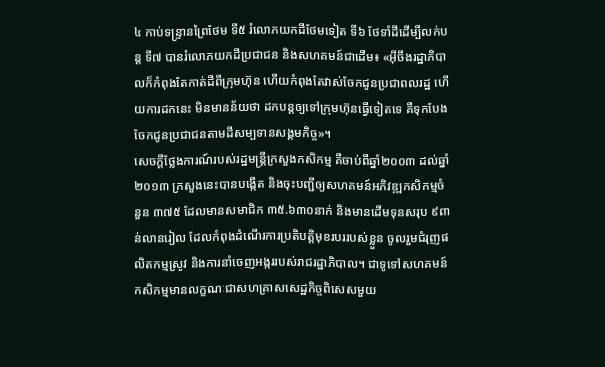៤ កាប់ទន្រ្ទានព្រៃថែម ទី៥ រំលោភយកដីថែមទៀត ទី៦ ថែទាំដីដើម្បីលក់បន្ត ទី៧ បានរំលោភយកដីប្រជាជន និងសហគមន៍ជាដើម៖ «អ៊ីចឹងរដ្ឋាភិបាលក៏កំពុងតែកាត់ដីពីក្រុមហ៊ុន ហើយកំពុងតែវាស់ចែកជូនប្រជាពលរដ្ឋ ហើយការដកនេះ មិនមានន័យថា ដកបន្តឲ្យទៅក្រុមហ៊ុនធ្វើទៀតទេ គឺទុកបែងចែកជូនប្រជាជនតាមដីសម្បទានសង្គមកិច្ច»។
សេចក្តីថ្លែងការណ៍របស់រដ្ឋមន្រ្តីក្រសួងកសិកម្ម គឺចាប់ពីឆ្នាំ២០០៣ ដល់ឆ្នាំ២០១៣ ក្រសួងនេះបានបង្កើត និងចុះបញ្ជីឲ្យសហគមន៍អភិវឌ្ឍកសិកម្មចំនួន ៣៧៥ ដែលមានសមាជិក ៣៥.៦៣០នាក់ និងមានដើមទុនសរុប ៩ពាន់លានរៀល ដែលកំពុងដំណើរការប្រតិបត្តិមុខរបររបស់ខ្លួន ចូលរួមជំរុញផលិតកម្មស្រូវ និងការនាំចេញអង្កររបស់រាជរដ្ឋាភិបាល។ ជាទូទៅសហគមន៍កសិកម្មមានលក្ខណៈជាសហគ្រាសសេដ្ឋកិច្ចពិសេសមួយ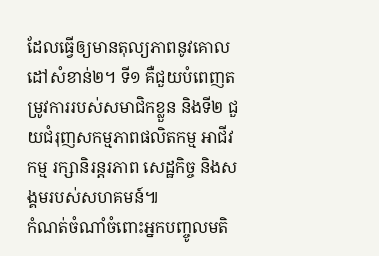ដែលធ្វើឲ្យមានតុល្យភាពនូវគោលដៅសំខាន់២។ ទី១ គឺជួយបំពេញតម្រូវការរបស់សមាជិកខ្លួន និងទី២ ជួយជំរុញសកម្មភាពផលិតកម្ម អាជីវកម្ម រក្សានិរន្តរភាព សេដ្ឋកិច្ច និងសង្គមរបស់សហគមន៍៕
កំណត់ចំណាំចំពោះអ្នកបញ្ចូលមតិ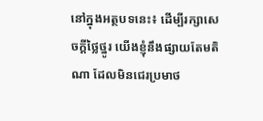នៅក្នុងអត្ថបទនេះ៖ ដើម្បីរក្សាសេចក្ដីថ្លៃថ្នូរ យើងខ្ញុំនឹងផ្សាយតែមតិណា ដែលមិនជេរប្រមាថ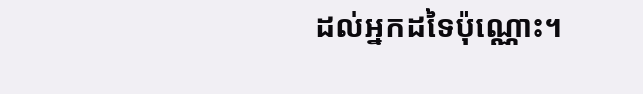ដល់អ្នកដទៃប៉ុណ្ណោះ។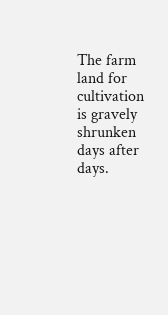The farm land for cultivation is gravely shrunken days after days.